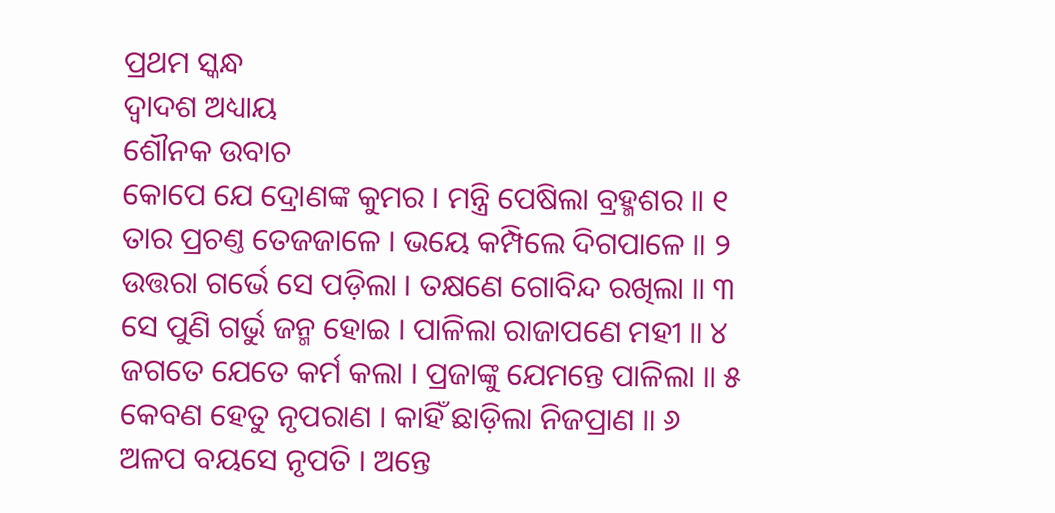ପ୍ରଥମ ସ୍କନ୍ଧ
ଦ୍ୱାଦଶ ଅଧ୍ୟାୟ
ଶୌନକ ଉବାଚ
କୋପେ ଯେ ଦ୍ରୋଣଙ୍କ କୁମର । ମନ୍ତ୍ରି ପେଷିଲା ବ୍ରହ୍ମଶର ॥ ୧
ତାର ପ୍ରଚଣ୍ତ ତେଜଜାଳେ । ଭୟେ କମ୍ପିଲେ ଦିଗପାଳେ ॥ ୨
ଉତ୍ତରା ଗର୍ଭେ ସେ ପଡ଼ିଲା । ତକ୍ଷଣେ ଗୋବିନ୍ଦ ରଖିଲା ॥ ୩
ସେ ପୁଣି ଗର୍ଭୁ ଜନ୍ମ ହୋଇ । ପାଳିଲା ରାଜାପଣେ ମହୀ ॥ ୪
ଜଗତେ ଯେତେ କର୍ମ କଲା । ପ୍ରଜାଙ୍କୁ ଯେମନ୍ତେ ପାଳିଲା ॥ ୫
କେବଣ ହେତୁ ନୃପରାଣ । କାହିଁ ଛାଡ଼ିଲା ନିଜପ୍ରାଣ ॥ ୬
ଅଳପ ବୟସେ ନୃପତି । ଅନ୍ତେ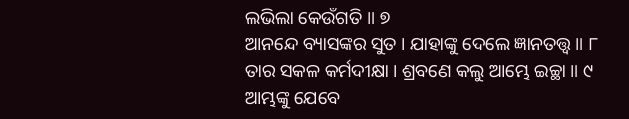ଲଭିଲା କେଉଁଗତି ॥ ୭
ଆନନ୍ଦେ ବ୍ୟାସଙ୍କର ସୁତ । ଯାହାଙ୍କୁ ଦେଲେ ଜ୍ଞାନତତ୍ତ୍ଵ ॥ ୮
ତାର ସକଳ କର୍ମଦୀକ୍ଷା । ଶ୍ରବଣେ କଲୁ ଆମ୍ଭେ ଇଚ୍ଛା ॥ ୯
ଆମ୍ଭଙ୍କୁ ଯେବେ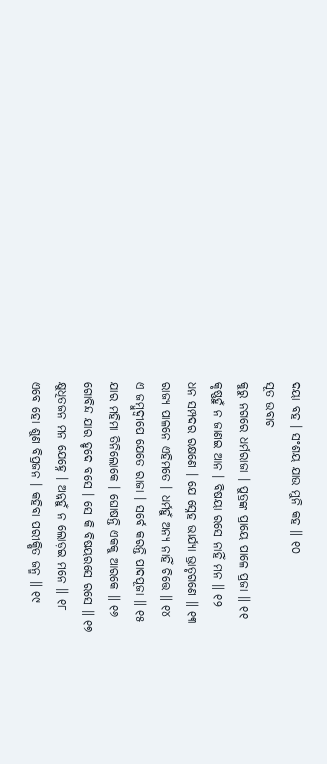ଦୟା ବହ । ସଂଶୟ ଯାଉ ମୁନି କହ ॥ ୧୦
ସୂତ ଉବାଚ
କୁରୁ ନଗରେ ଧର୍ମରାଜା । ପୁତ୍ରଙ୍କ ପ୍ରାୟେ ପାଳେ ପ୍ରଜା ॥ ୧୧
କୃଷ୍ଣହୁଁ ନ ଜାଣଇ ଆନ । ବିଷୟା ରସେ ନାହିଁ ମନ ॥ ୧୨
ଧନ ସମ୍ପଦର ରକ୍ଷଣେ । ଯେ ସ୍ନେହ ଭାର୍ଯ୍ୟା ଭ୍ରାତୃଗଣେ ॥ ୧୩
ରାଜ୍ୟ ପାଳନେ ଏହିମତେ । ଧର୍ମହୁଁ ଅନ୍ୟ ନାହିଁ ଚିତ୍ତେ ॥ ୧୪
ଏ ଜମ୍ବୁଦ୍ୱୀପେ ଯେତେ ରାଜା । ସର୍ବେ କରନ୍ତି ପାଦପୂଜା ॥ ୧୫
ଯାର ମହିମା ତିନିଲୋକେ । ଘୋଷନ୍ତି ଏକକୁ ଆରକେ ॥ ୧୬
ଗୋବିନ୍ଦ ଯାର ହୃଦେ ବସେ । ସେ କି ବିଷୟରସେ ରସେ ॥ ୧୭
କ୍ଷୁଧିତଜନ ମନ ଯେହ୍ନେ । ଅନ୍ନହୁଁ ନ ଲୋଡ଼ଇ ମନେ ॥ ୧୮
ଏବେ ହୋ ଶୁଣ ବିପ୍ରଜନ । କହିବା ପରୀକ୍ଷିତ ଜନ୍ମ ॥ ୧୯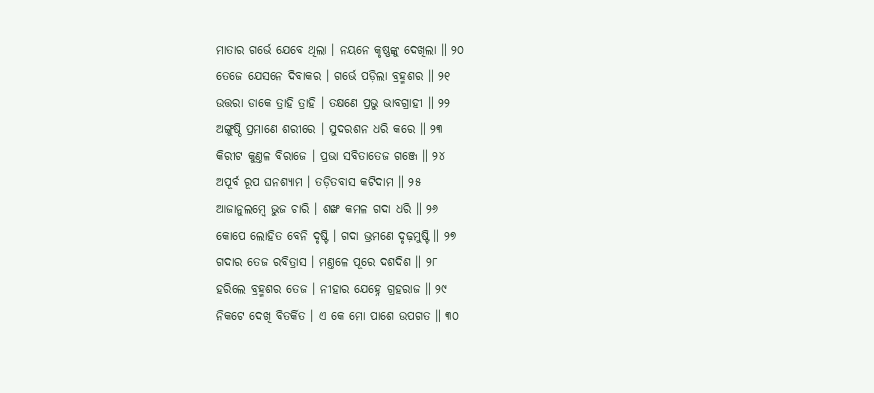ମାତାର ଗର୍ଭେ ଯେବେ ଥିଲା । ନୟନେ କୃଷ୍ଣଙ୍କୁ ଦେଖିଲା ॥ ୨୦
ତେଜେ ଯେସନେ ଦିବାକର । ଗର୍ଭେ ପଡ଼ିଲା ବ୍ରହ୍ମଶର ॥ ୨୧
ଉତ୍ତରା ଡାକେ ତ୍ରାହି ତ୍ରାହି । ତକ୍ଷଣେ ପ୍ରଭୁ ଭାବଗ୍ରାହୀ ॥ ୨୨
ଅଙ୍ଗୁଷ୍ଠି ପ୍ରମାଣେ ଶରୀରେ । ସୁଦରଶନ ଧରି କରେ ॥ ୨୩
କିରୀଟ କୁଣ୍ତଳ ବିରାଜେ । ପ୍ରଭା ସବିତାତେଜ ଗଞ୍ଜେ ॥ ୨୪
ଅପୂର୍ବ ରୂପ ଘନଶ୍ୟାମ । ତଡ଼ିତବାସ କଟିଦାମ ॥ ୨୫
ଆଜାନୁଲମ୍ବେ ଭୁଜ ଚାରି । ଶଙ୍ଖ କମଳ ଗଦା ଧରି ॥ ୨୬
କୋପେ ଲୋହିତ ବେନି ଦୃଷ୍ଟି । ଗଦା ଭ୍ରମଣେ ଦୃଢ଼ମୁଷ୍ଟି ॥ ୨୭
ଗଦାର ତେଜ ରବିତ୍ରାସ । ମଣ୍ତଳେ ପୂରେ ଦଶଦିଶ ॥ ୨୮
ହରିଲେ ବ୍ରହ୍ମଶର ତେଜ । ନୀହାର ଯେହ୍ନେ ଗ୍ରହରାଜ ॥ ୨୯
ନିକଟେ ଦେଖି ବିତର୍କିତ । ଏ କେ ମୋ ପାଶେ ଉପଗତ ॥ ୩୦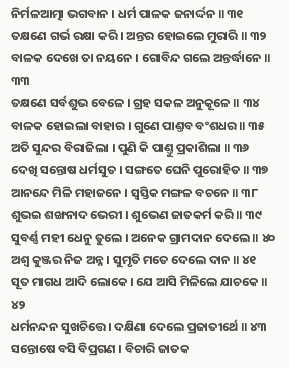ନିର୍ମଳଆତ୍ମା ଭଗବାନ । ଧର୍ମ ପାଳକ ଜନାର୍ଦ୍ଦନ ॥ ୩୧
ତକ୍ଷଣେ ଗର୍ଭ ରକ୍ଷା କରି । ଅନ୍ତର ହୋଇଲେ ମୁରାରି ॥ ୩୨
ବାଳକ ଦେଖେ ତା ନୟନେ । ଗୋବିନ୍ଦ ଗଲେ ଅନ୍ତର୍ଦ୍ଧାନେ ॥ ୩୩
ତକ୍ଷଣେ ସର୍ବଶୁଭ ବେଳେ । ଗ୍ରହ ସକଳ ଅନୁକୂଳେ ॥ ୩୪
ବାଳକ ହୋଇଲା ବାହାର । ଗୁଣେ ପାଣ୍ତବ ବଂଶଧର ॥ ୩୫
ଅତି ସୁନ୍ଦର ବିରାଜିଲା । ପୁଣି କି ପାଣ୍ତୁ ପ୍ରକାଶିଲା ॥ ୩୬
ଦେଖି ସନ୍ତୋଷ ଧର୍ମସୁତ । ସଙ୍ଗତେ ଘେନି ପୁରୋହିତ ॥ ୩୭
ଆନନ୍ଦେ ମିଳି ମହାଜନେ । ସ୍ୱସ୍ତିକ ମଙ୍ଗଳ ବଚନେ ॥ ୩୮
ଶୁଭଇ ଶଙ୍ଖନାଦ ଭେରୀ । ଶୁଭେଣ ଜାତକର୍ମ କରି ॥ ୩୯
ସୁବର୍ଣ୍ଣ ମହୀ ଧେନୁ ତୁଲେ । ଅନେକ ଗ୍ରାମଦାନ ଦେଲେ ॥ ୪୦
ଅଶ୍ୱ କୁଞ୍ଜର ନିଜ ଅନ୍ନ । ସୁମୃତି ମତେ ଦେଲେ ଦାନ ॥ ୪୧
ସୂତ ମାଗଧ ଆଦି ଲୋକେ । ଯେ ଆସି ମିଳିଲେ ଯାଚକେ ॥ ୪୨
ଧର୍ମନନ୍ଦନ ସୁଖଚିତ୍ତେ । ଦକ୍ଷିଣା ଦେଲେ ପ୍ରଜାତୀର୍ଥେ ॥ ୪୩
ସନ୍ତୋଷେ ବସି ବିପ୍ରଗଣ । ବିଚାରି ଜାତକ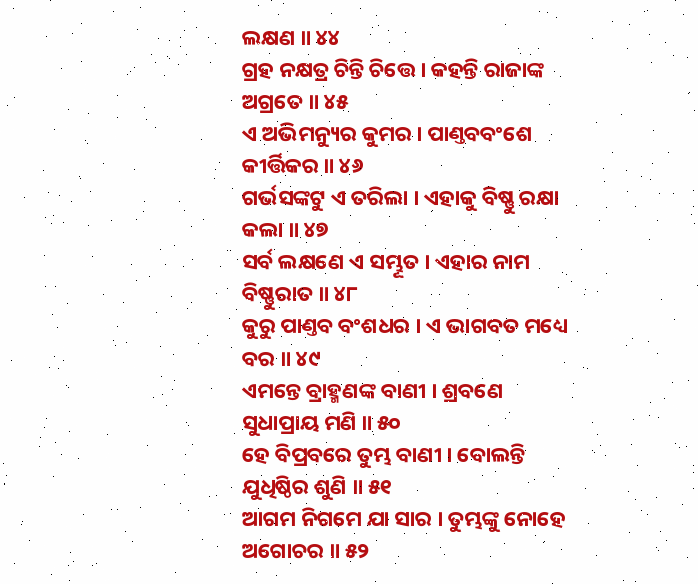ଲକ୍ଷଣ ॥ ୪୪
ଗ୍ରହ ନକ୍ଷତ୍ର ଚିନ୍ତି ଚିତ୍ତେ । କହନ୍ତି ରାଜାଙ୍କ ଅଗ୍ରତେ ॥ ୪୫
ଏ ଅଭିମନ୍ୟୁର କୁମର । ପାଣ୍ତବବଂଶେ କୀର୍ତ୍ତିକର ॥ ୪୬
ଗର୍ଭସଙ୍କଟୁ ଏ ତରିଲା । ଏହାକୁ ବିଷ୍ଣୁ ରକ୍ଷା କଲା ॥ ୪୭
ସର୍ବ ଲକ୍ଷଣେ ଏ ସମ୍ଭୂତ । ଏହାର ନାମ ବିଷ୍ଣୁରାତ ॥ ୪୮
କୁରୁ ପାଣ୍ତବ ବଂଶଧର । ଏ ଭାଗବତ ମଧ୍ୟେ ବର ॥ ୪୯
ଏମନ୍ତେ ବ୍ରାହ୍ମଣଙ୍କ ବାଣୀ । ଶ୍ରବଣେ ସୁଧାପ୍ରାୟ ମଣି ॥ ୫୦
ହେ ବିପ୍ରବରେ ତୁମ୍ଭ ବାଣୀ । ବୋଲନ୍ତି ଯୁଧିଷ୍ଠିର ଶୁଣି ॥ ୫୧
ଆଗମ ନିଗମେ ଯା ସାର । ତୁମ୍ଭଙ୍କୁ ନୋହେ ଅଗୋଚର ॥ ୫୨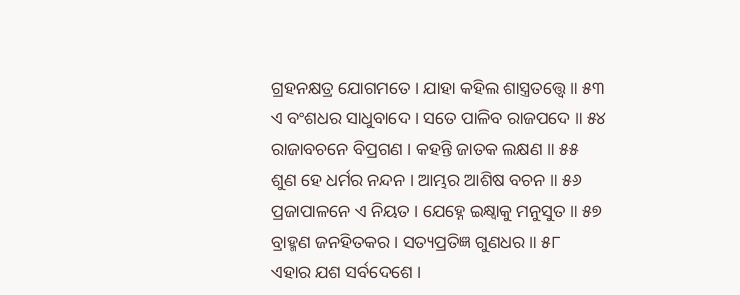ଗ୍ରହନକ୍ଷତ୍ର ଯୋଗମତେ । ଯାହା କହିଲ ଶାସ୍ତ୍ରତତ୍ତ୍ଵେ ॥ ୫୩
ଏ ବଂଶଧର ସାଧୁବାଦେ । ସତେ ପାଳିବ ରାଜପଦେ ॥ ୫୪
ରାଜାବଚନେ ବିପ୍ରଗଣ । କହନ୍ତି ଜାତକ ଲକ୍ଷଣ ॥ ୫୫
ଶୁଣ ହେ ଧର୍ମର ନନ୍ଦନ । ଆମ୍ଭର ଆଶିଷ ବଚନ ॥ ୫୬
ପ୍ରଜାପାଳନେ ଏ ନିୟତ । ଯେହ୍ନେ ଇକ୍ଷ୍ୱାକୁ ମନୁସୁତ ॥ ୫୭
ବ୍ରାହ୍ମଣ ଜନହିତକର । ସତ୍ୟପ୍ରତିଜ୍ଞ ଗୁଣଧର ॥ ୫୮
ଏହାର ଯଶ ସର୍ବଦେଶେ ।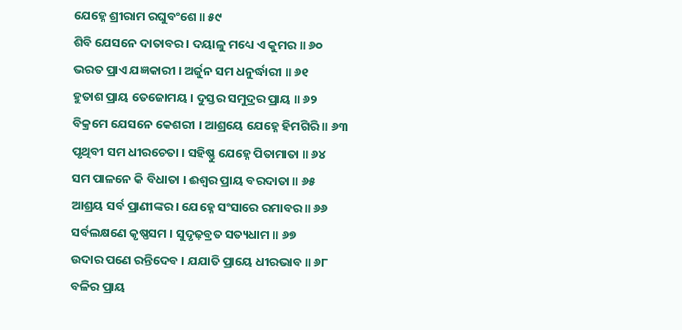ଯେହ୍ନେ ଶ୍ରୀରାମ ରଘୁବଂଶେ ॥ ୫୯
ଶିବି ଯେସନେ ଦାତାବର । ଦୟାଳୁ ମଧ୍ୟେ ଏ କୁମର ॥ ୬୦
ଭରତ ପ୍ରାଏ ଯଜ୍ଞକାରୀ । ଅର୍ଜୁନ ସମ ଧନୁର୍ଦ୍ଧାରୀ ॥ ୬୧
ହୁତାଶ ପ୍ରାୟ ତେଜୋମୟ । ଦୁସ୍ତର ସମୁଦ୍ରର ପ୍ରାୟ ॥ ୬୨
ବିକ୍ରମେ ଯେସନେ କେଶରୀ । ଆଶ୍ରୟେ ଯେହ୍ନେ ହିମଗିରି ॥ ୬୩
ପୃଥିବୀ ସମ ଧୀରଚେତା । ସହିଷ୍ଣୁ ଯେହ୍ନେ ପିତାମାତା ॥ ୬୪
ସମ ପାଳନେ କି ବିଧାତା । ଈଶ୍ୱର ପ୍ରାୟ ବରଦାତା ॥ ୬୫
ଆଶ୍ରୟ ସର୍ବ ପ୍ରାଣୀଙ୍କର । ଯେହ୍ନେ ସଂସାରେ ରମାବର ॥ ୬୬
ସର୍ବଲକ୍ଷଣେ କୃଷ୍ଣସମ । ସୁଦୃଢ଼ବ୍ରତ ସତ୍ୟଧାମ ॥ ୬୭
ଉଦାର ପଣେ ରନ୍ତିଦେବ । ଯଯାତି ପ୍ରାୟେ ଧୀରଭାବ ॥ ୬୮
ବଳିର ପ୍ରାୟ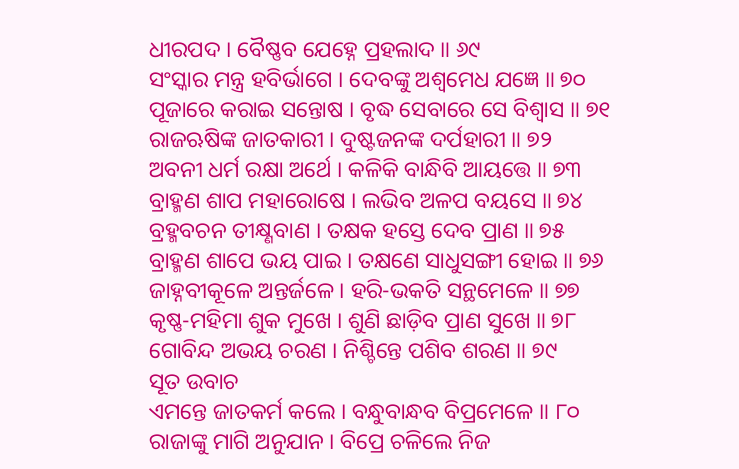ଧୀରପଦ । ବୈଷ୍ଣବ ଯେହ୍ନେ ପ୍ରହଲାଦ ॥ ୬୯
ସଂସ୍କାର ମନ୍ତ୍ର ହବିର୍ଭାଗେ । ଦେବଙ୍କୁ ଅଶ୍ୱମେଧ ଯଜ୍ଞେ ॥ ୭୦
ପୂଜାରେ କରାଇ ସନ୍ତୋଷ । ବୃଦ୍ଧ ସେବାରେ ସେ ବିଶ୍ୱାସ ॥ ୭୧
ରାଜଋଷିଙ୍କ ଜାତକାରୀ । ଦୁଷ୍ଟଜନଙ୍କ ଦର୍ପହାରୀ ॥ ୭୨
ଅବନୀ ଧର୍ମ ରକ୍ଷା ଅର୍ଥେ । କଳିକି ବାନ୍ଧିବି ଆୟତ୍ତେ ॥ ୭୩
ବ୍ରାହ୍ମଣ ଶାପ ମହାରୋଷେ । ଲଭିବ ଅଳପ ବୟସେ ॥ ୭୪
ବ୍ରହ୍ମବଚନ ତୀକ୍ଷ୍ଣବାଣ । ତକ୍ଷକ ହସ୍ତେ ଦେବ ପ୍ରାଣ ॥ ୭୫
ବ୍ରାହ୍ମଣ ଶାପେ ଭୟ ପାଇ । ତକ୍ଷଣେ ସାଧୁସଙ୍ଗୀ ହୋଇ ॥ ୭୬
ଜାହ୍ନବୀକୂଳେ ଅନ୍ତର୍ଜଳେ । ହରି-ଭକତି ସନ୍ଥମେଳେ ॥ ୭୭
କୃଷ୍ଣ-ମହିମା ଶୁକ ମୁଖେ । ଶୁଣି ଛାଡ଼ିବ ପ୍ରାଣ ସୁଖେ ॥ ୭୮
ଗୋବିନ୍ଦ ଅଭୟ ଚରଣ । ନିଶ୍ଚିନ୍ତେ ପଶିବ ଶରଣ ॥ ୭୯
ସୂତ ଉବାଚ
ଏମନ୍ତେ ଜାତକର୍ମ କଲେ । ବନ୍ଧୁବାନ୍ଧବ ବିପ୍ରମେଳେ ॥ ୮୦
ରାଜାଙ୍କୁ ମାଗି ଅନୁଯାନ । ବିପ୍ରେ ଚଳିଲେ ନିଜ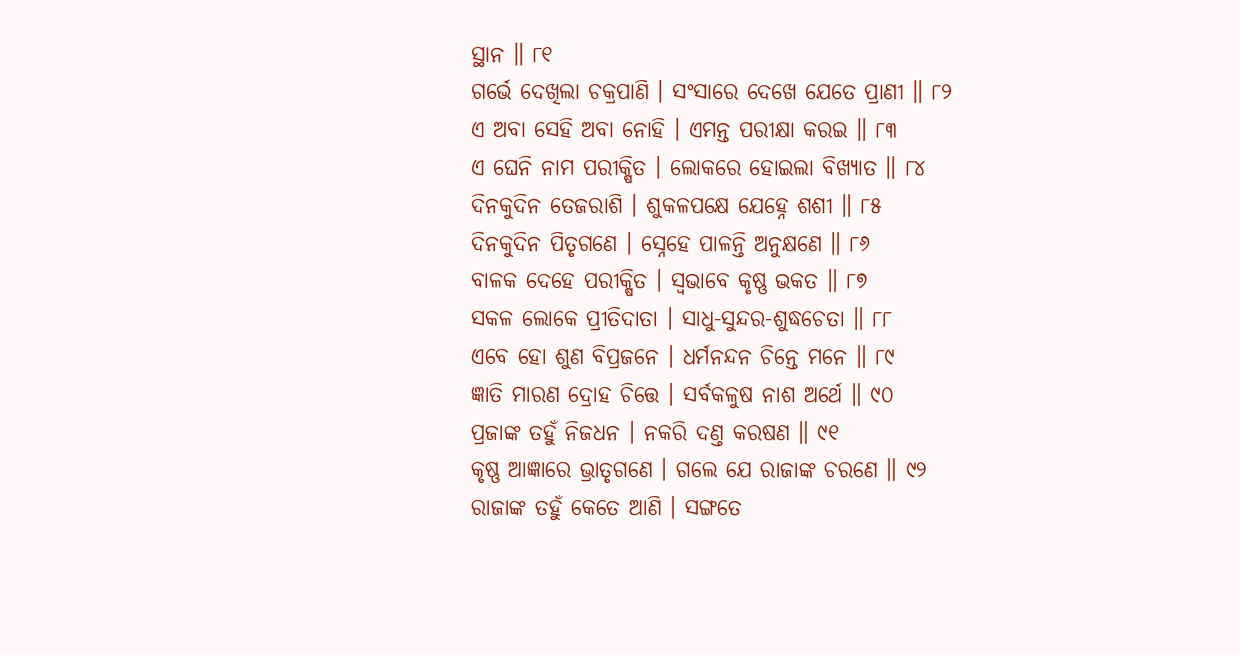ସ୍ଥାନ ॥ ୮୧
ଗର୍ଭେ ଦେଖିଲା ଚକ୍ରପାଣି । ସଂସାରେ ଦେଖେ ଯେତେ ପ୍ରାଣୀ ॥ ୮୨
ଏ ଅବା ସେହି ଅବା ନୋହି । ଏମନ୍ତ ପରୀକ୍ଷା କରଇ ॥ ୮୩
ଏ ଘେନି ନାମ ପରୀକ୍ଷିତ । ଲୋକରେ ହୋଇଲା ବିଖ୍ୟାତ ॥ ୮୪
ଦିନକୁଦିନ ତେଜରାଶି । ଶୁକଳପକ୍ଷେ ଯେହ୍ନେ ଶଶୀ ॥ ୮୫
ଦିନକୁଦିନ ପିତୃଗଣେ । ସ୍ନେହେ ପାଳନ୍ତି ଅନୁକ୍ଷଣେ ॥ ୮୬
ବାଳକ ଦେହେ ପରୀକ୍ଷିତ । ସ୍ୱଭାବେ କୃଷ୍ଣ ଭକତ ॥ ୮୭
ସକଳ ଲୋକେ ପ୍ରୀତିଦାତା । ସାଧୁ-ସୁନ୍ଦର-ଶୁଦ୍ଧଚେତା ॥ ୮୮
ଏବେ ହୋ ଶୁଣ ବିପ୍ରଜନେ । ଧର୍ମନନ୍ଦନ ଚିନ୍ତେ ମନେ ॥ ୮୯
ଜ୍ଞାତି ମାରଣ ଦ୍ରୋହ ଚିତ୍ତେ । ସର୍ବକଳୁଷ ନାଶ ଅର୍ଥେ ॥ ୯୦
ପ୍ରଜାଙ୍କ ତହୁଁ ନିଜଧନ । ନକରି ଦଣ୍ତ କରଷଣ ॥ ୯୧
କୃଷ୍ଣ ଆଜ୍ଞାରେ ଭ୍ରାତୃଗଣେ । ଗଲେ ଯେ ରାଜାଙ୍କ ଚରଣେ ॥ ୯୨
ରାଜାଙ୍କ ତହୁଁ କେତେ ଆଣି । ସଙ୍ଗତେ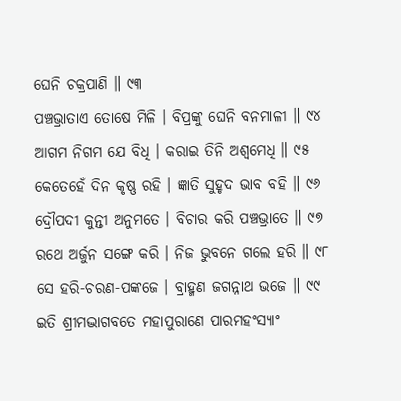ଘେନି ଚକ୍ରପାଣି ॥ ୯୩
ପଞ୍ଚଭ୍ରାତାଏ ତୋଷେ ମିଳି । ବିପ୍ରଙ୍କୁ ଘେନି ବନମାଳୀ ॥ ୯୪
ଆଗମ ନିଗମ ଯେ ବିଧି । କରାଇ ତିନି ଅଶ୍ୱମେଧି ॥ ୯୫
କେତେହେଁ ଦିନ କୃଷ୍ଣ ରହି । ଜ୍ଞାତି ସୁହୃଦ ଭାବ ବହି ॥ ୯୬
ଦ୍ରୌପଦୀ କୁନ୍ତୀ ଅନୁମତେ । ବିଚାର କରି ପଞ୍ଚଭ୍ରାତେ ॥ ୯୭
ରଥେ ଅର୍ଜୁନ ସଙ୍ଗେ କରି । ନିଜ ଭୁବନେ ଗଲେ ହରି ॥ ୯୮
ସେ ହରି-ଚରଣ-ପଙ୍କଜେ । ବ୍ରାହ୍ମଣ ଜଗନ୍ନାଥ ଭଜେ ॥ ୯୯
ଇତି ଶ୍ରୀମଦ୍ଭାଗବତେ ମହାପୁରାଣେ ପାରମହଂସ୍ୟାଂ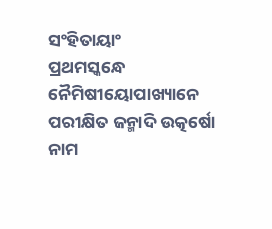ସଂହିତାୟାଂ
ପ୍ରଥମସ୍କନ୍ଧେ ନୈମିଷୀୟୋପାଖ୍ୟାନେ ପରୀକ୍ଷିତ ଜନ୍ମାଦି ଉତ୍କର୍ଷୋ ନାମ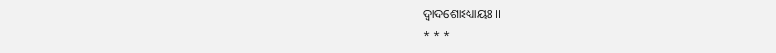ଦ୍ୱାଦଶୋଽଧ୍ୟାୟଃ ।।
* * *